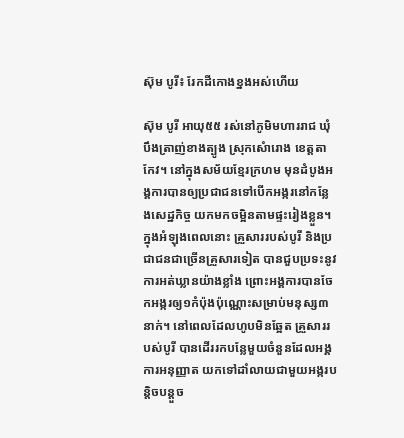ស៊ុម បូរី៖ រែកដីកោងខ្នងអស់ហើយ

ស៊ុម បូរី អាយុ៥៥ រស់នៅភូមិមហាររាជ ឃុំបឹងត្រាញ់ខាងត្បូង ស្រុកសំោរោង ខេត្តតាកែវ។ នៅក្នុងសម័យខ្មែរក្រហម មុនដំបូងអង្គការបានឲ្យប្រជាជនទៅបើកអង្ករនៅកន្លែងសេដ្ឋកិច្ច យកមកចម្អិនតាមផ្ទះរៀងខ្លួន។ ក្នុងអំឡុងពេលនោះ គ្រួសាររបស់បូរី និងប្រជាជនជាច្រើនគ្រួសារទៀត បានជួបប្រទះនូវការអត់ឃ្លានយ៉ាងខ្លាំង ព្រោះអង្គការបានចែកអង្ករឲ្យ១កំប៉ុងប៉ុណ្ណោះសម្រាប់មនុស្ស៣នាក់។ នៅពេលដែលហូបមិនឆ្អែត គ្រួសាររបស់បូរី បានដើររកបន្លែមួយចំនួនដែលអង្គការអនុញ្ញាត យកទៅដាំលាយជាមួយអង្ករបន្តិចបន្តួច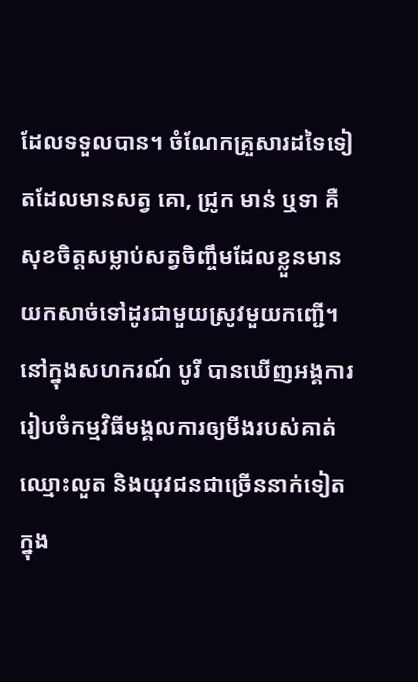ដែលទទួលបាន។ ចំណែកគ្រួសារដទៃទៀតដែលមានសត្វ គោ, ជ្រូក មាន់ ឬទា គឺសុខចិត្តសម្លាប់សត្វចិញ្ចឹមដែលខ្លួនមានយកសាច់ទៅដូរជាមួយស្រូវមួយកញ្ជើ។
នៅក្នុងសហករណ៍ បូរី បានឃើញអង្គការរៀបចំកម្មវិធីមង្គលការឲ្យមីងរបស់គាត់ឈ្មោះលួត និងយុវជនជាច្រើននាក់ទៀតក្នុង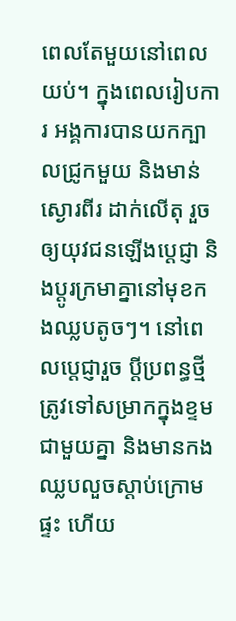ពេលតែមួយនៅពេលយប់។ ក្នុងពេលរៀបការ អង្គការបានយកក្បាលជ្រូកមួយ និងមាន់ស្ងោរពីរ ដាក់លើតុ រួចឲ្យយុវជនឡើងប្ដេជ្ញា និងប្ដូរក្រមាគ្នានៅមុខកងឈ្លបតូចៗ។ នៅពេលប្ដេជ្ញារួច ប្ដីប្រពន្ធថ្មីត្រូវទៅសម្រាកក្នុងខ្ទមជាមួយគ្នា និងមានកងឈ្លបលួចស្ដាប់ក្រោមផ្ទះ ហើយ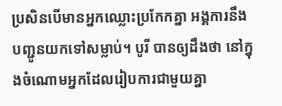ប្រសិនបើមានអ្នកឈ្លោះប្រកែកគ្នា អង្គការនឹងបញ្ជូនយកទៅសម្លាប់។ បូរី បានឲ្យដឹងថា នៅក្នុងចំណោមអ្នកដែលរៀបការជាមួយគ្នា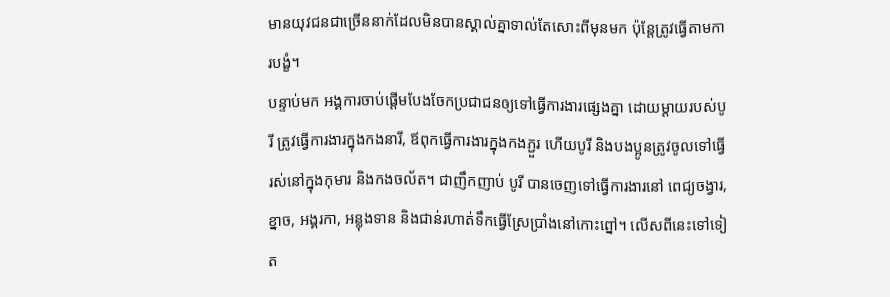មានយុវជនជាច្រើននាក់ដែលមិនបានស្គាល់គ្នាទាល់តែសោះពីមុនមក ប៉ុន្តែត្រូវធ្វើតាមការបង្ខំ។
បន្ទាប់មក អង្គការចាប់ផ្ដើមបែងចែកប្រជាជនឲ្យទៅធ្វើការងារផ្សេងគ្នា ដោយម្ដាយរបស់បូរី ត្រូវធ្វើការងារក្នុងកងនារី, ឪពុកធ្វើការងារក្នុងកងភ្ជួរ ហើយបូរី និងបងប្អូនត្រូវចូលទៅធ្វើរស់នៅក្នុងកុមារ និងកងចល័ត។ ជាញឹកញាប់ បូរី បានចេញទៅធ្វើការងារនៅ ពេជ្យចង្វារ, ខ្នាច, អង្គរកា, អន្លុងទាន និងជាន់រហាត់ទឹកធ្វើស្រែប្រាំងនៅកោះព្នៅ។ លើសពីនេះទៅទៀត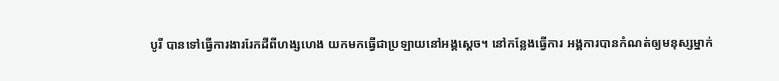បូរី បានទៅធ្វើការងាររែកដីពីហង្សហេង យកមកធ្វើជាប្រឡាយនៅអង្គស្ដេច។ នៅកន្លែងធ្វើការ អង្គការបានកំណត់ឲ្យមនុស្សម្នាក់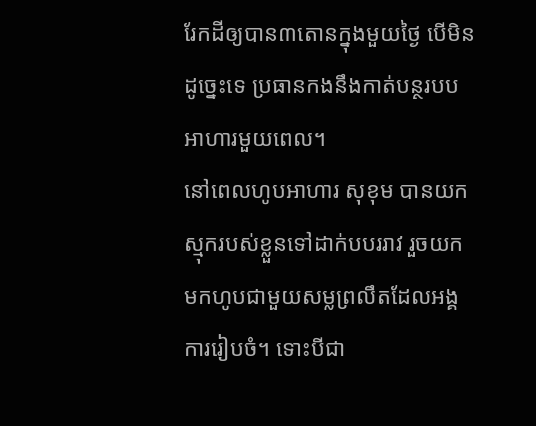រែកដីឲ្យបាន៣តោនក្នុងមួយថ្ងៃ បើមិនដូច្នេះទេ ប្រធានកងនឹងកាត់បន្ថរបបអាហារមួយពេល។
នៅពេលហូបអាហារ សុខុម បានយកស្មុករបស់ខ្លួនទៅដាក់បបររាវ រួចយកមកហូបជាមួយសម្លព្រលឹតដែលអង្គការរៀបចំ។ ទោះបីជា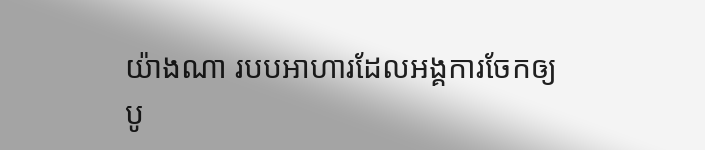យ៉ាងណា របបអាហារដែលអង្គការចែកឲ្យ បូ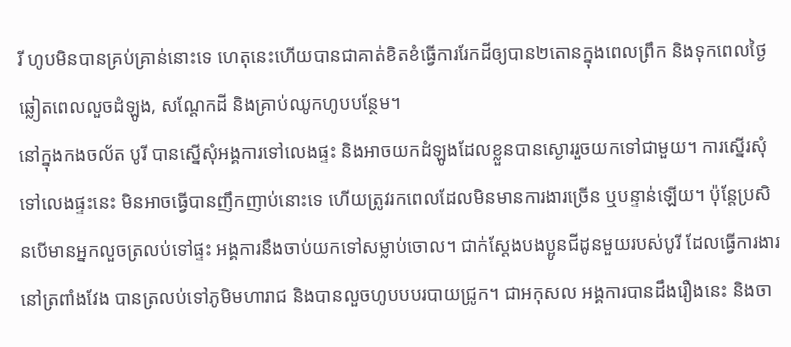រី ហូបមិនបានគ្រប់គ្រាន់នោះទេ ហេតុនេះហើយបានជាគាត់ខិតខំធ្វើការរែកដីឲ្យបាន២តោនក្នុងពេលព្រឹក និងទុកពេលថ្ងៃ ឆ្លៀតពេលលួចដំឡូង, សណ្ដែកដី និងគ្រាប់ឈូកហូបបន្ថែម។
នៅក្នុងកងចល័ត បូរី បានស្នើសុំអង្គការទៅលេងផ្ទះ និងអាចយកដំឡូងដែលខ្លួនបានស្ងោររួចយកទៅជាមួយ។ ការស្នើរសុំទៅលេងផ្ទះនេះ មិនអាចធ្វើបានញឹកញាប់នោះទេ ហើយត្រូវរកពេលដែលមិនមានការងារច្រើន ឬបន្ទាន់ឡើយ។ ប៉ុន្តែប្រសិនបើមានអ្នកលួចត្រលប់ទៅផ្ទះ អង្គការនឹងចាប់យកទៅសម្លាប់ចោល។ ជាក់ស្ដែងបងប្អូនជីដូនមួយរបស់បូរី ដែលធ្វើការងារនៅត្រពាំងវែង បានត្រលប់ទៅភូមិមហារាជ និងបានលួចហូបបបរបាយជ្រូក។ ជាអកុសល អង្គការបានដឹងរឿងនេះ និងចា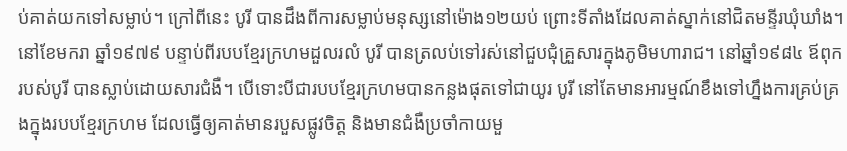ប់គាត់យកទៅសម្លាប់។ ក្រៅពីនេះ បូរី បានដឹងពីការសម្លាប់មនុស្សនៅម៉ោង១២យប់ ព្រោះទីតាំងដែលគាត់ស្នាក់នៅជិតមន្ទីរឃុំឃាំង។
នៅខែមករា ឆ្នាំ១៩៧៩ បន្ទាប់ពីរបបខ្មែរក្រហមដួលរលំ បូរី បានត្រលប់ទៅរស់នៅជួបជុំគ្រួសារក្នុងភូមិមហារាជ។ នៅឆ្នាំ១៩៨៤ ឪពុករបស់បូរី បានស្លាប់ដោយសារជំងឺ។ បើទោះបីជារបបខ្មែរក្រហមបានកន្លងផុតទៅជាយូរ បូរី នៅតែមានអារម្មណ៍ខឹងទៅហ្នឹងការគ្រប់គ្រងក្នុងរបបខ្មែរក្រហម ដែលធ្វើឲ្យគាត់មានរបួសផ្លូវចិត្ត និងមានជំងឺប្រចាំកាយមួ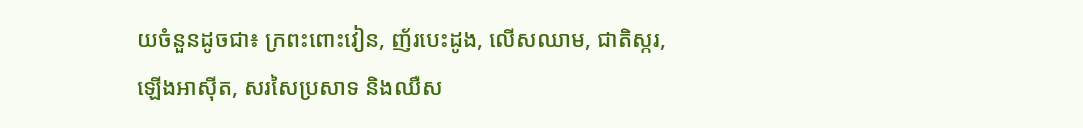យចំនួនដូចជា៖ ក្រពះពោះវៀន, ញ័របេះដូង, លើសឈាម, ជាតិស្ករ, ឡើងអាស៊ីត, សរសៃប្រសាទ និងឈឺស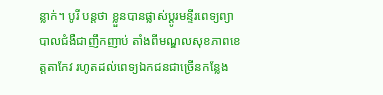ន្លាក់។ បូរី បន្តថា ខ្លួនបានផ្លាស់ប្ដូរមន្ទីរពេទ្យព្យាបាលជំងឺជាញឹកញាប់ តាំងពីមណ្ឌលសុខភាពខេត្តតាកែវ រហូតដល់ពេទ្យឯកជនជាច្រើនកន្លែង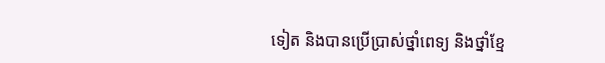ទៀត និងបានប្រើប្រាស់ថ្នាំពេទ្យ និងថ្នាំខ្មែ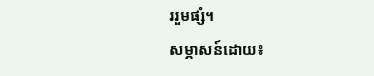ររួមផ្សំ។
សម្ភាសន៍ដោយ៖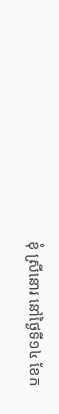ខុំ ស្រីនោរ នៅថ្ងៃទី១៤ ខែក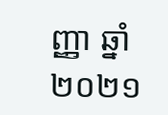ញ្ញា ឆ្នាំ២០២១